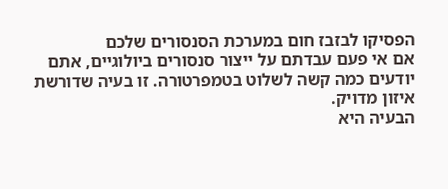הפסיקו לבזבז חום במערכת הסנסורים שלכם
אם אי פעם עבדתם על ייצור סנסורים ביולוגיים, אתם יודעים כמה קשה לשלוט בטמפרטורה. זו בעיה שדורשת איזון מדויק.
הבעיה היא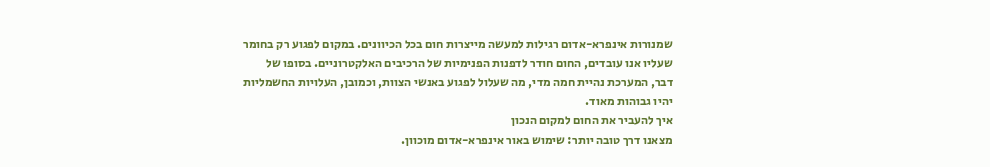שמנורות אינפרא-אדום רגילות למעשה מייצרות חום בכל הכיוונים. במקום לפגוע רק בחומר שעליו אנו עובדים, החום חודר לדפנות הפנימיות של הרכיבים האלקטרוניים. בסופו של דבר, המערכת נהיית חמה מדי, מה שעלול לפגוע באנשי הצוות, וכמובן, העלויות החשמליות יהיו גבוהות מאוד.
איך להעביר את החום למקום הנכון
מצאנו דרך טובה יותר: שימוש באור אינפרא-אדום מוכוון.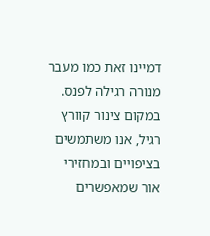דמיינו זאת כמו מעבר מנורה רגילה לפנס. במקום צינור קוורץ רגיל, אנו משתמשים בציפויים ובמחזירי אור שמאפשרים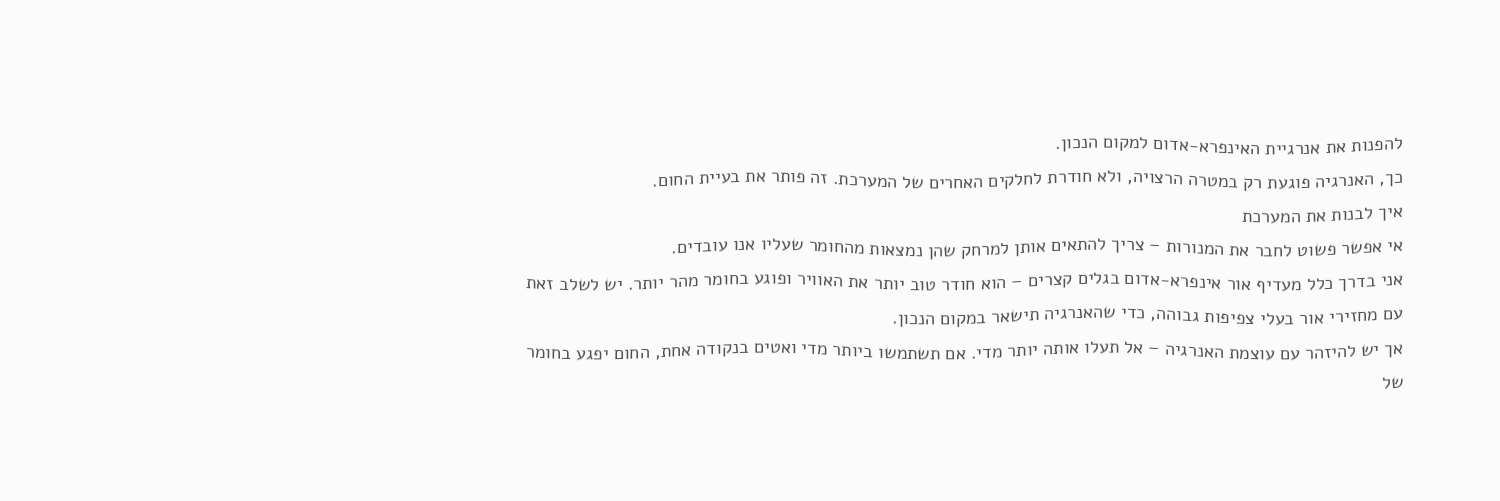להפנות את אנרגיית האינפרא-אדום למקום הנכון.
כך, האנרגיה פוגעת רק במטרה הרצויה, ולא חודרת לחלקים האחרים של המערכת. זה פותר את בעיית החום.
איך לבנות את המערכת
אי אפשר פשוט לחבר את המנורות – צריך להתאים אותן למרחק שהן נמצאות מהחומר שעליו אנו עובדים.
אני בדרך כלל מעדיף אור אינפרא-אדום בגלים קצרים – הוא חודר טוב יותר את האוויר ופוגע בחומר מהר יותר. יש לשלב זאת עם מחזירי אור בעלי צפיפות גבוהה, כדי שהאנרגיה תישאר במקום הנכון.
אך יש להיזהר עם עוצמת האנרגיה – אל תעלו אותה יותר מדי. אם תשתמשו ביותר מדי ואטים בנקודה אחת, החום יפגע בחומר של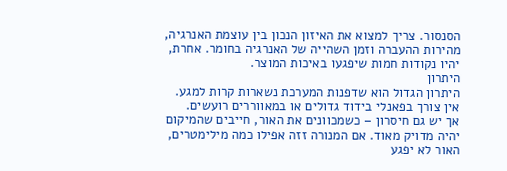הסנסור. צריך למצוא את האיזון הנכון בין עוצמת האנרגיה, מהירות ההעברה וזמן השהייה של האנרגיה בחומר. אחרת, יהיו נקודות חמות שיפגעו באיכות המוצר.
היתרון
היתרון הגדול הוא שדפנות המערכת נשארות קרות למגע. אין צורך בפאנלי בידוד גדולים או במאווררים רועשים.
אך יש גם חיסרון – כשמכוונים את האור, חייבים שהמיקום יהיה מדויק מאוד. אם המנורה זזה אפילו כמה מילימטרים, האור לא יפגע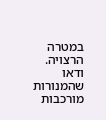במטרה הרצויה.
ודאו שהמנורות מורכבות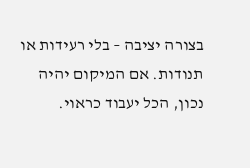בצורה יציבה – בלי רעידות או תנודות. אם המיקום יהיה נכון, הכל יעבוד כראוי.